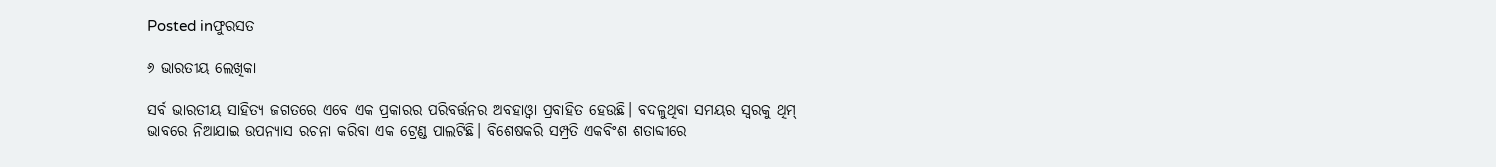Posted inଫୁରସତ

୬ ଭାରତୀୟ ଲେଖିକା

ସର୍ବ ଭାରତୀୟ ସାହିତ୍ୟ ଜଗତରେ ଏବେ ଏକ ପ୍ରକାରର ପରିବର୍ତ୍ତନର ଅବହାଓ୍ବା ପ୍ରବାହିତ ହେଉଛି। ବଦଳୁଥିବା ସମୟର ସ୍ବରକୁ ଥିମ୍‌ ଭାବରେ ନିଆଯାଇ ଉପନ୍ୟାସ ରଚନା କରିବା ଏକ ଟ୍ରେଣ୍ଡ ପାଲଟିଛି। ବିଶେଷକରି ସମ୍ପ୍ରତି ଏକବିଂଶ ଶତାବ୍ଦୀରେ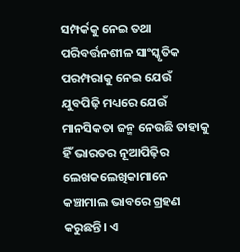ସମ୍ପର୍କକୁ ନେଇ ତଥା ପରିବର୍ତ୍ତନଶୀଳ ସାଂସ୍କୃତିକ ପରମ୍ପରାକୁ ନେଇ ଯେଉଁ ଯୁବପିଢ଼ି ମଧ୍ୟରେ ଯେଉଁ ମାନସିକତା ଜନ୍ମ ନେଉଛି ତାହାକୁ ହିଁ ଭାରତର ନୂଆପିଢ଼ିର ଲେଖକଲେଖିକାମାନେ କଞ୍ଚାମାଲ ଭାବରେ ଗ୍ରହଣ କରୁଛନ୍ତି। ଏ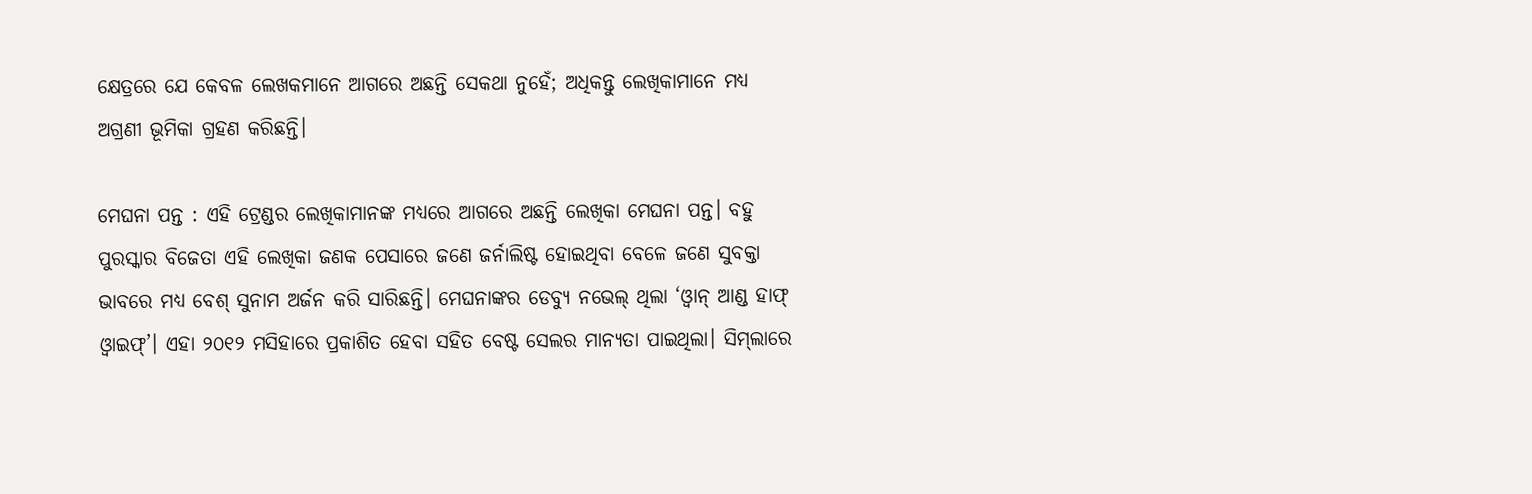କ୍ଷେତ୍ରରେ ଯେ କେବଳ ଲେଖକମାନେ ଆଗରେ ଅଛନ୍ତି ସେକଥା ନୁହେଁ; ଅଧିକନ୍ତୁ ଲେଖିକାମାନେ ମଧ୍ୟ ଅଗ୍ରଣୀ ଭୂମିକା ଗ୍ରହଣ କରିଛନ୍ତି।

ମେଘନା ପନ୍ତ : ଏହି ଟ୍ରେଣ୍ଡର ଲେଖିକାମାନଙ୍କ ମଧ୍ୟରେ ଆଗରେ ଅଛନ୍ତି ଲେଖିକା ମେଘନା ପନ୍ତ। ବହୁ ପୁରସ୍କାର ବିଜେତା ଏହି ଲେଖିକା ଜଣକ ପେସାରେ ଜଣେ ଜର୍ନାଲିଷ୍ଟ ହୋଇଥିବା ବେଳେ ଜଣେ ସୁବକ୍ତା ଭାବରେ ମଧ୍ୟ ବେଶ୍‌ ସୁନାମ ଅର୍ଜନ କରି ସାରିଛନ୍ତି। ମେଘନାଙ୍କର ଡେବ୍ୟୁ ନଭେଲ୍‌ ଥିଲା ‘ଓ୍ବାନ୍‌ ଆଣ୍ଡ ହାଫ୍‌ ଓ୍ବାଇଫ୍‌’। ଏହା ୨୦୧୨ ମସିହାରେ ପ୍ରକାଶିତ ହେବା ସହିତ ବେଷ୍ଟ ସେଲର ମାନ୍ୟତା ପାଇଥିଲା। ସିମ୍‌ଲାରେ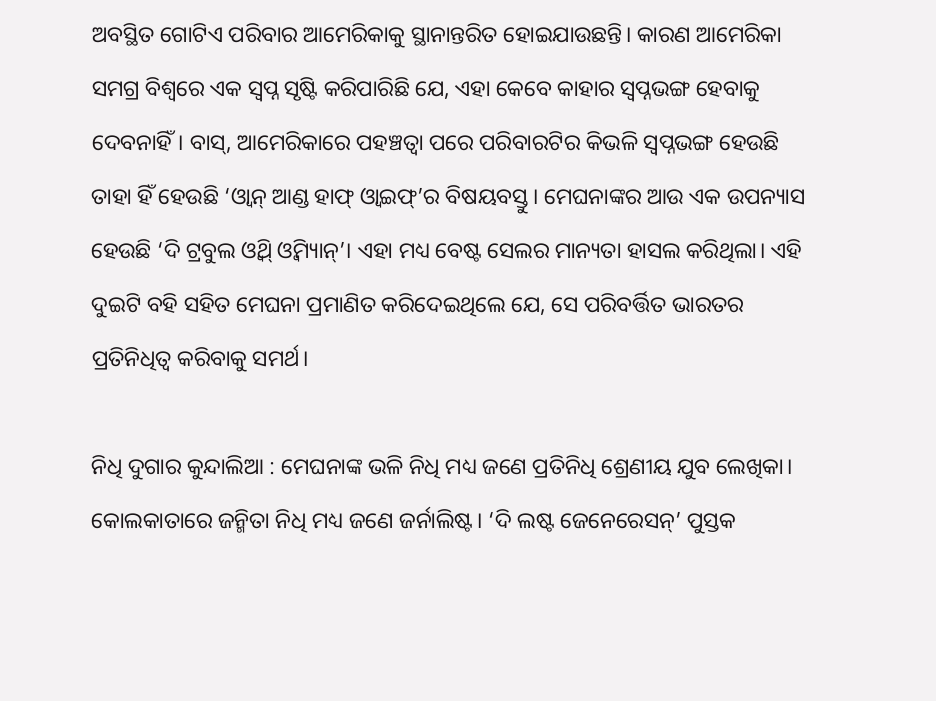ଅବସ୍ଥିତ ଗୋଟିଏ ପରିବାର ଆମେରିକାକୁ ସ୍ଥାନାନ୍ତରିତ ହୋଇଯାଉଛନ୍ତି। କାରଣ ଆମେରିକା ସମଗ୍ର ବିଶ୍ୱରେ ଏକ ସ୍ବପ୍ନ ସୃଷ୍ଟି କରିପାରିଛି ଯେ, ଏହା କେବେ କାହାର ସ୍ବପ୍ନଭଙ୍ଗ ହେବାକୁ ଦେବନାହିଁ। ବାସ୍‌, ଆମେରିକାରେ ପହଞ୍ଚତ୍ବା ପରେ ପରିବାରଟିର କିଭଳି ସ୍ବପ୍ନଭଙ୍ଗ ହେଉଛି ତାହା ହିଁ ହେଉଛି ‘ଓ୍ବାନ୍‌ ଆଣ୍ଡ ହାଫ୍‌ ଓ୍ବାଇଫ୍‌’ର ବିଷୟବସ୍ତୁ। ମେଘନାଙ୍କର ଆଉ ଏକ ଉପନ୍ୟାସ ହେଉଛି ‘ଦି ଟ୍ରବୁଲ ଓ୍ବିଥ୍‌ ଓ୍ବିମ୍ୟାନ୍‌’। ଏହା ମଧ୍ୟ ବେଷ୍ଟ ସେଲର ମାନ୍ୟତା ହାସଲ କରିଥିଲା। ଏହି ଦୁଇଟି ବହି ସହିତ ମେଘନା ପ୍ରମାଣିତ କରିଦେଇଥିଲେ ଯେ, ସେ ପରିବର୍ତ୍ତିତ ଭାରତର ପ୍ରତିନିଧିତ୍ୱ କରିବାକୁ ସମର୍ଥ।

ନିଧି ଦୁଗାର କୁନ୍ଦାଲିଆ : ମେଘନାଙ୍କ ଭଳି ନିଧି ମଧ୍ୟ ଜଣେ ପ୍ରତିନିଧି ଶ୍ରେଣୀୟ ଯୁବ ଲେଖିକା। କୋଲକାତାରେ ଜନ୍ମିତା ନିଧି ମଧ୍ୟ ଜଣେ ଜର୍ନାଲିଷ୍ଟ। ‘ଦି ଲଷ୍ଟ ଜେନେରେସନ୍‌’ ପୁସ୍ତକ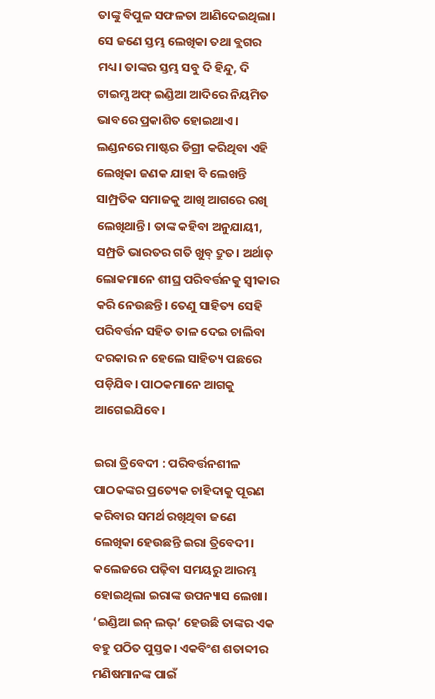ତାଙ୍କୁ ବିପୁଳ ସଫଳତା ଆଣିଦେଇଥିଲା। ସେ ଜଣେ ସ୍ତମ୍ଭ ଲେଖିକା ତଥା ବ୍ଲଗର ମଧ୍ୟ। ତାଙ୍କର ସ୍ତମ୍ଭ ସବୁ ଦି ହିନ୍ଦୁ, ଦି ଟାଇମ୍ସ ଅଫ୍‌ ଇଣ୍ଡିଆ ଆଦିରେ ନିୟମିତ ଭାବରେ ପ୍ରକାଶିତ ହୋଇଥାଏ। ଲଣ୍ଡନରେ ମାଷ୍ଟର ଡିଗ୍ରୀ କରିଥିବା ଏହି ଲେଖିକା ଜଣକ ଯାହା ବି ଲେଖନ୍ତି ସାମ୍ପ୍ରତିକ ସମାଜକୁ ଆଖି ଆଗରେ ରଖି ଲେଖିଥାନ୍ତି। ତାଙ୍କ କହିବା ଅନୁଯାୟୀ, ସମ୍ପ୍ରତି ଭାରତର ଗତି ଖୁବ୍‌ ଦ୍ରୁତ। ଅର୍ଥାତ୍‌ ଲୋକମାନେ ଶୀଘ୍ର ପରିବର୍ତ୍ତନକୁ ସ୍ବୀକାର କରି ନେଉଛନ୍ତି। ତେଣୁ ସାହିତ୍ୟ ସେହି ପରିବର୍ତ୍ତନ ସହିତ ତାଳ ଦେଇ ଚାଲିବା ଦରକାର ନ ହେଲେ ସାହିତ୍ୟ ପଛରେ ପଡ଼ିଯିବ। ପାଠକମାନେ ଆଗକୁ ଆଗେଇଯିବେ।

ଇରା ତ୍ରିବେଦୀ : ପରିବର୍ତ୍ତନଶୀଳ ପାଠକଙ୍କର ପ୍ରତ୍ୟେକ ଚାହିଦାକୁ ପୂରଣ କରିବାର ସମର୍ଥ ରଖିଥିବା ଜଣେ ଲେଖିକା ହେଉଛନ୍ତି ଇରା ତ୍ରିବେଦୀ। କଲେଜରେ ପଢ଼ିବା ସମୟରୁ ଆରମ୍ଭ ହୋଇଥିଲା ଇରାଙ୍କ ଉପନ୍ୟାସ ଲେଖା। ‘ଇଣ୍ଡିଆ ଇନ୍‌ ଲଭ୍‌’ ହେଉଛି ତାଙ୍କର ଏକ ବହୁ ପଠିତ ପୁସ୍ତକ। ଏକବିଂଶ ଶତାବ୍ଦୀର ମଣିଷମାନଙ୍କ ପାଇଁ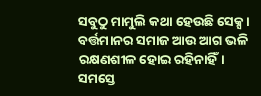ସବୁଠୁ ମାମୁଲି କଥା ହେଉଛି ସେକ୍ସ। ବର୍ତ୍ତମାନର ସମାଜ ଆଉ ଆଗ ଭଳି ରକ୍ଷଣଶୀଳ ହୋଇ ରହିନାହିଁ। ସମସ୍ତେ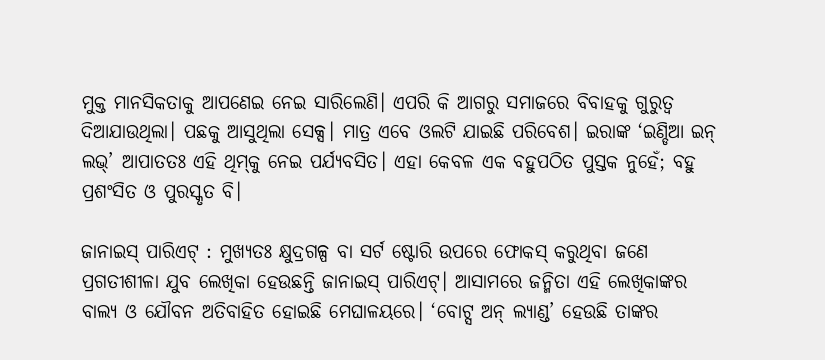ମୁକ୍ତ ମାନସିକତାକୁ ଆପଣେଇ ନେଇ ସାରିଲେଣି। ଏପରି କି ଆଗରୁ ସମାଜରେ ବିବାହକୁ ଗୁରୁତ୍ୱ ଦିଆଯାଉଥିଲା। ପଛକୁ ଆସୁଥିଲା ସେକ୍ସ। ମାତ୍ର ଏବେ ଓଲଟି ଯାଇଛି ପରିବେଶ। ଇରାଙ୍କ ‘ଇଣ୍ଡିଆ ଇନ୍‌ ଲଭ୍‌’ ଆପାତତଃ ଏହି ଥିମ୍‌କୁ ନେଇ ପର୍ଯ୍ୟବସିତ। ଏହା କେବଳ ଏକ ବହୁପଠିତ ପୁସ୍ତକ ନୁହେଁ; ବହୁ ପ୍ରଶଂସିତ ଓ ପୁରସ୍କୃତ ବି।

ଜାନାଇସ୍‌ ପାରିଏଟ୍‌ : ମୁଖ୍ୟତଃ କ୍ଷୁଦ୍ରଗଳ୍ପ ବା ସର୍ଟ ଷ୍ଟୋରି ଉପରେ ଫୋକସ୍‌ କରୁଥିବା ଜଣେ ପ୍ରଗତୀଶୀଳା ଯୁବ ଲେଖିକା ହେଉଛନ୍ତି ଜାନାଇସ୍‌ ପାରିଏଟ୍‌। ଆସାମରେ ଜନ୍ମିତା ଏହି ଲେଖିକାଙ୍କର ବାଲ୍ୟ ଓ ଯୌବନ ଅତିବାହିତ ହୋଇଛି ମେଘାଳୟରେ। ‘ବୋଟ୍ସ ଅନ୍‌ ଲ୍ୟାଣ୍ଡ’ ହେଉଛି ତାଙ୍କର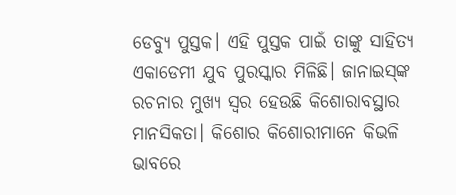ଡେବ୍ୟୁ ପୁସ୍ତକ। ଏହି ପୁସ୍ତକ ପାଇଁ ତାଙ୍କୁ ସାହିତ୍ୟ ଏକାଡେମୀ ଯୁବ ପୁରସ୍କାର ମିଳିଛି। ଜାନାଇସ୍‌ଙ୍କ ରଚନାର ମୁଖ୍ୟ ସ୍ବର ହେଉଛି କିଶୋରାବସ୍ଥାର ମାନସିକତା। କିଶୋର କିଶୋରୀମାନେ କିଭଳି ଭାବରେ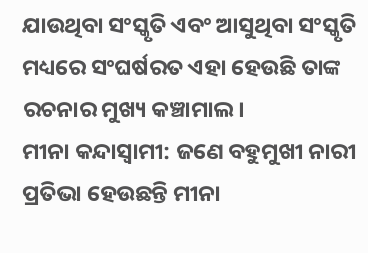ଯାଉଥିବା ସଂସ୍କୃତି ଏବଂ ଆସୁଥିବା ସଂସ୍କୃତି ମଧ୍ୟରେ ସଂଘର୍ଷରତ ଏହା ହେଉଛି ତାଙ୍କ ରଚନାର ମୁଖ୍ୟ କଞ୍ଚାମାଲ।
ମୀନା କନ୍ଦାସ୍ବାମୀ: ଜଣେ ବହୁମୁଖୀ ନାରୀ ପ୍ରତିଭା ହେଉଛନ୍ତି ମୀନା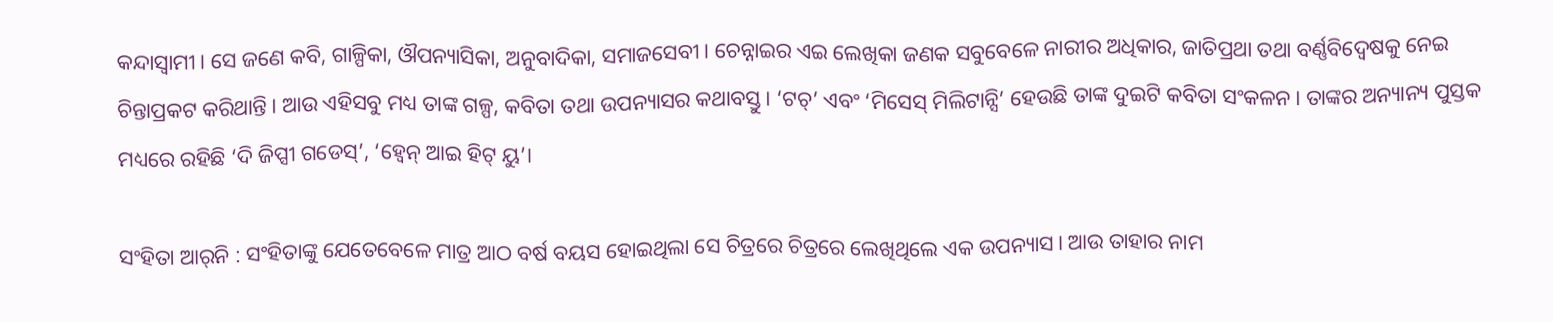କନ୍ଦାସ୍ବାମୀ। ସେ ଜଣେ କବି, ଗାଳ୍ପିକା, ଔପନ୍ୟାସିକା, ଅନୁବାଦିକା, ସମାଜସେବୀ। ଚେନ୍ନାଇର ଏଇ ଲେଖିକା ଜଣକ ସବୁବେଳେ ନାରୀର ଅଧିକାର, ଜାତିପ୍ରଥା ତଥା ବର୍ଣ୍ଣବିଦ୍ୱେଷକୁ ନେଇ ଚିନ୍ତାପ୍ରକଟ କରିଥାନ୍ତି। ଆଉ ଏହିସବୁ ମଧ୍ୟ ତାଙ୍କ ଗଳ୍ପ, କବିତା ତଥା ଉପନ୍ୟାସର କଥାବସ୍ତୁ। ‘ଟଚ୍‌’ ଏବଂ ‘ମିସେସ୍‌ ମିଲିଟାନ୍ସି’ ହେଉଛି ତାଙ୍କ ଦୁଇଟି କବିତା ସଂକଳନ। ତାଙ୍କର ଅନ୍ୟାନ୍ୟ ପୁସ୍ତକ ମଧ୍ୟରେ ରହିଛି ‘ଦି ଜିପ୍ସୀ ଗଡେସ୍‌’, ‘ହ୍ବେନ୍‌ ଆଇ ହିଟ୍‌ ୟୁ’।

ସଂହିତା ଆର୍‌ନି : ସଂହିତାଙ୍କୁ ଯେତେବେଳେ ମାତ୍ର ଆଠ ବର୍ଷ ବୟସ ହୋଇଥିଲା ସେ ଚିତ୍ରରେ ଚିତ୍ରରେ ଲେଖିଥିଲେ ଏକ ଉପନ୍ୟାସ। ଆଉ ତାହାର ନାମ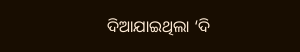ଦିଆଯାଇଥିଲା ‘ଦି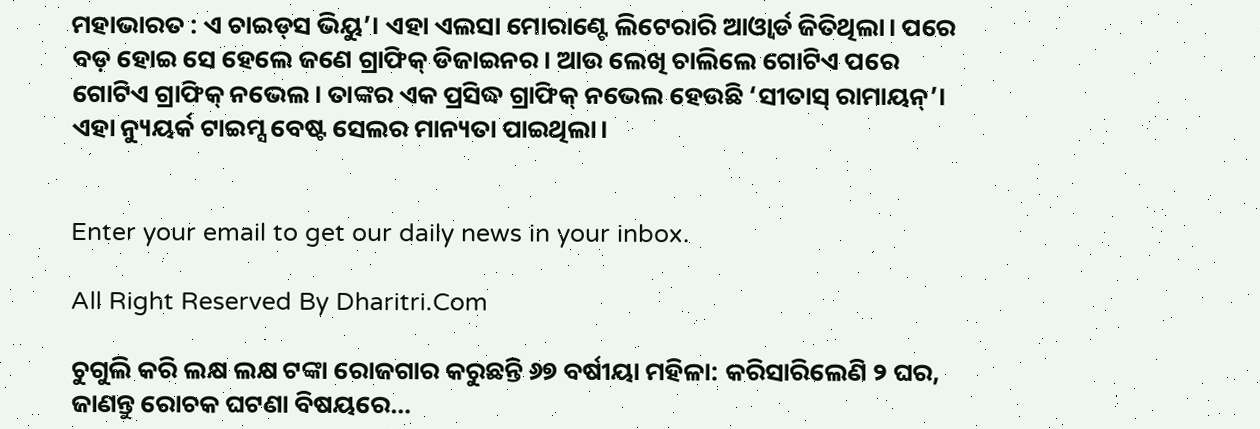ମହାଭାରତ : ଏ ଚାଇଡ୍‌ସ ଭିୟୁ’। ଏହା ଏଲସା ମୋରାଣ୍ଟେ ଲିଟେରାରି ଆଓ୍ବାର୍ଡ ଜିତିଥିଲା। ପରେ ବଡ଼ ହୋଇ ସେ ହେଲେ ଜଣେ ଗ୍ରାଫିକ୍‌ ଡିଜାଇନର। ଆଉ ଲେଖି ଚାଲିଲେ ଗୋଟିଏ ପରେ ଗୋଟିଏ ଗ୍ରାଫିକ୍‌ ନଭେଲ। ତାଙ୍କର ଏକ ପ୍ରସିଦ୍ଧ ଗ୍ରାଫିକ୍‌ ନଭେଲ ହେଉଛି ‘ସୀତାସ୍‌ ରାମାୟନ୍‌’। ଏହା ନ୍ୟୁୟର୍କ ଟାଇମ୍ସ ବେଷ୍ଟ ସେଲର ମାନ୍ୟତା ପାଇଥିଲା।


Enter your email to get our daily news in your inbox.

All Right Reserved By Dharitri.Com

ଚୁଗୁଲି କରି ଲକ୍ଷ ଲକ୍ଷ ଟଙ୍କା ରୋଜଗାର କରୁଛନ୍ତି ୬୭ ବର୍ଷୀୟା ମହିଳା: କରିସାରିଲେଣି ୨ ଘର, ଜାଣନ୍ତୁ ରୋଚକ ଘଟଣା ବିଷୟରେ…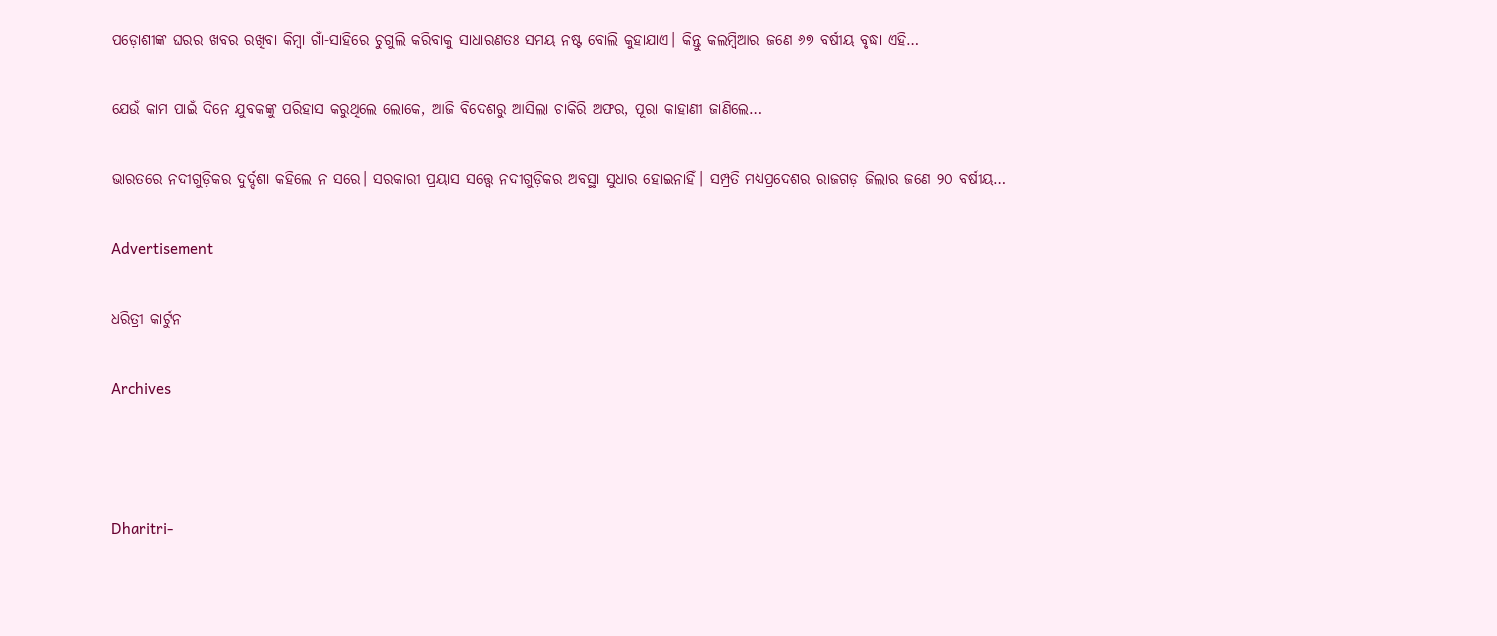ପଡ଼ୋଶୀଙ୍କ ଘରର ଖବର ରଖିବା କିମ୍ବା ଗାଁ-ସାହିରେ ଚୁଗୁଲି କରିବାକୁ ସାଧାରଣତଃ ସମୟ ନଷ୍ଟ ବୋଲି କୁହାଯାଏ। କିନ୍ତୁ କଲମ୍ବିଆର ଜଣେ ୬୭ ବର୍ଷୀୟ ବୃଦ୍ଧା ଏହି…

ଯେଉଁ କାମ ପାଇଁ ଦିନେ ଯୁବକଙ୍କୁ ପରିହାସ କରୁଥିଲେ ଲୋକେ, ଆଜି ବିଦେଶରୁ ଆସିଲା ଚାକିରି ଅଫର, ପୂରା କାହାଣୀ ଜାଣିଲେ…

ଭାରତରେ ନଦୀଗୁଡ଼ିକର ଦୁର୍ଦ୍ଦଶା କହିଲେ ନ ସରେ। ସରକାରୀ ପ୍ରୟାସ ସତ୍ତ୍ୱେ ନଦୀଗୁଡ଼ିକର ଅବସ୍ଥା ସୁଧାର ହୋଇନାହିଁ। ସମ୍ପ୍ରତି ମଧ୍ୟପ୍ରଦେଶର ରାଜଗଡ଼ ଜିଲାର ଜଣେ ୨୦ ବର୍ଷୀୟ…

Advertisement

ଧରିତ୍ରୀ କାର୍ଟୁନ

Archives



Dharitri-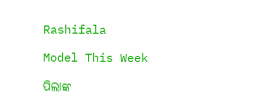Rashifala

Model This Week

ପିଲାଙ୍କ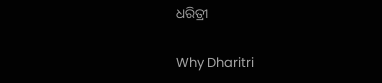ଧରିତ୍ରୀ

Why Dharitri